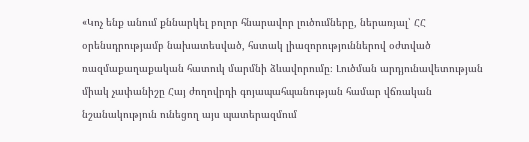«Կոչ ենք անում քննարկել բոլոր հնարավոր լուծումները, ներառյալ՝ ՀՀ օրենսդրությամբ նախատեսված, հստակ լիազորություններով օժտված ռազմաքաղաքական հատուկ մարմնի ձևավորումը։ Լուծման արդյունավետության միակ չափանիշը Հայ ժողովրդի գոյապահպանության համար վճռական նշանակություն ունեցող այս պատերազմում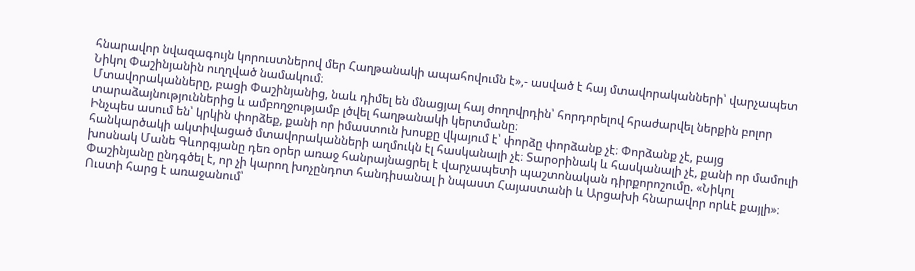հնարավոր նվազագույն կորուստներով մեր Հաղթանակի ապահովումն է»,- ասված է հայ մտավորականների՝ վարչապետ Նիկոլ Փաշինյանին ուղղված նամակում։
Մտավորականները, բացի Փաշինյանից, նաև դիմել են մնացյալ հայ ժողովրդին՝ հորդորելով հրաժարվել ներքին բոլոր տարաձայնություններից և ամբողջությամբ լծվել հաղթանակի կերտմանը։
Ինչպես ասում են՝ կրկին փորձեք, քանի որ իմաստուն խոսքը վկայում է՝ փորձը փորձանք չէ։ Փորձանք չէ, բայց հանկարծակի ակտիվացած մտավորականների աղմուկն էլ հասկանալի չէ։ Տարօրինակ և հասկանալի չէ, քանի որ մամուլի խոսնակ Մանե Գևորգյանը դեռ օրեր առաջ հանրայնացրել է վարչապետի պաշտոնական դիրքորոշումը. «Նիկոլ Փաշինյանը ընդգծել է, որ չի կարող խոչընդոտ հանդիսանալ ի նպաստ Հայաստանի և Արցախի հնարավոր որևէ քայլի»։ Ուստի հարց է առաջանում՝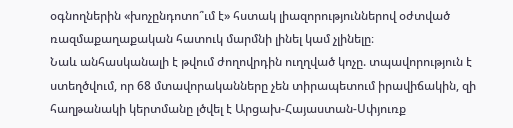օգնողներին «խոչընդոտո՞ւմ է» հստակ լիազորություններով օժտված ռազմաքաղաքական հատուկ մարմնի լինել կամ չլինելը։
Նաև անհասկանալի է թվում ժողովրդին ուղղված կոչը. տպավորություն է ստեղծվում, որ 68 մտավորականները չեն տիրապետում իրավիճակին, զի հաղթանակի կերտմանը լծվել է Արցախ-Հայաստան-Սփյուռք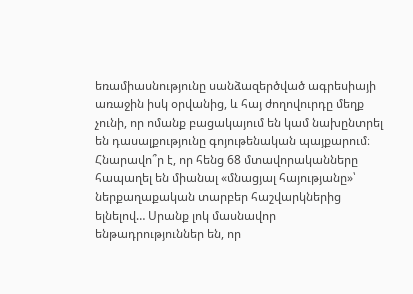եռամիասնությունը սանձազերծված ագրեսիայի առաջին իսկ օրվանից, և հայ ժողովուրդը մեղք չունի, որ ոմանք բացակայում են կամ նախընտրել են դասալքությունը գոյութենական պայքարում։
Հնարավո՞ր է, որ հենց 68 մտավորականները հապաղել են միանալ «մնացյալ հայությանը»՝ ներքաղաքական տարբեր հաշվարկներից ելնելով… Սրանք լոկ մասնավոր ենթադրություններ են, որ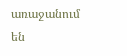առաջանում են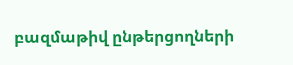բազմաթիվ ընթերցողների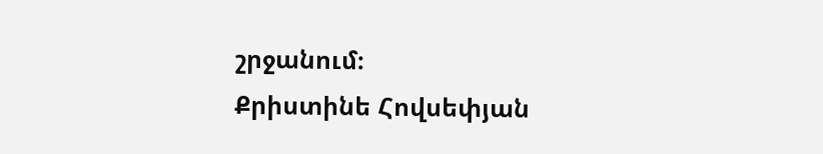շրջանում։
Քրիստինե Հովսեփյան